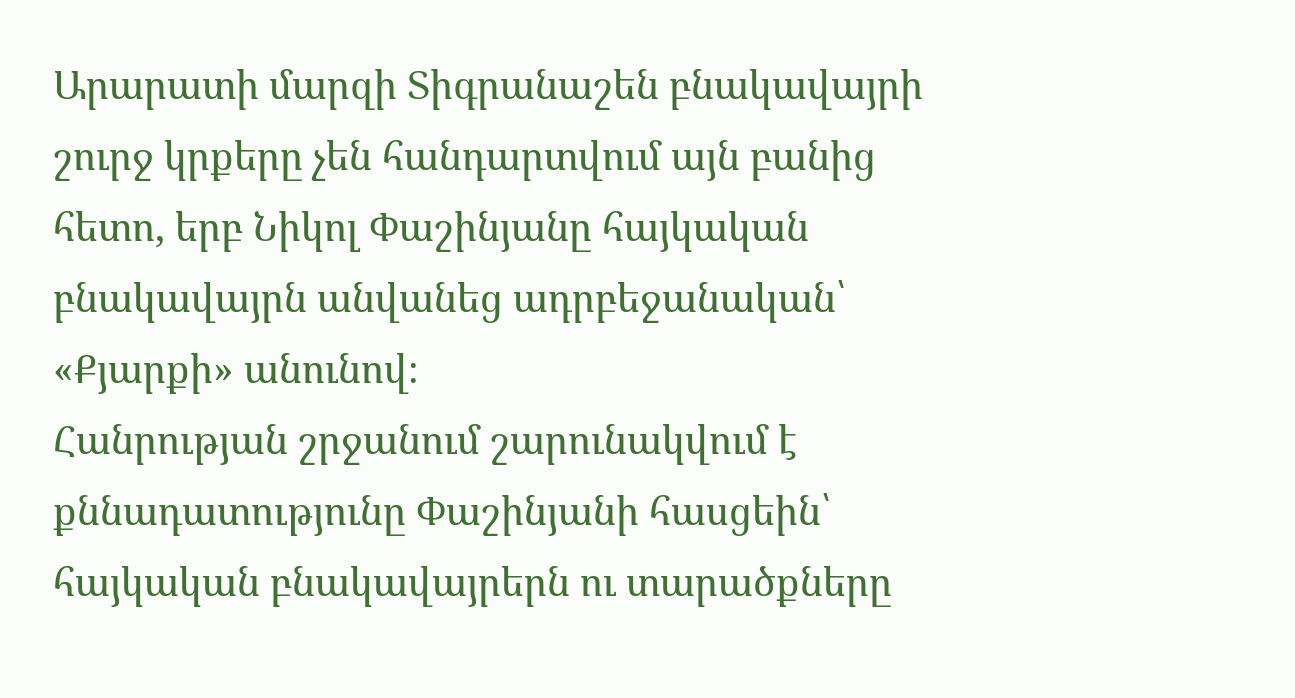Արարատի մարզի Տիգրանաշեն բնակավայրի շուրջ կրքերը չեն հանդարտվում այն բանից հետո, երբ Նիկոլ Փաշինյանը հայկական բնակավայրն անվանեց ադրբեջանական՝ «Քյարքի» անունով։
Հանրության շրջանում շարունակվում է քննադատությունը Փաշինյանի հասցեին՝ հայկական բնակավայրերն ու տարածքները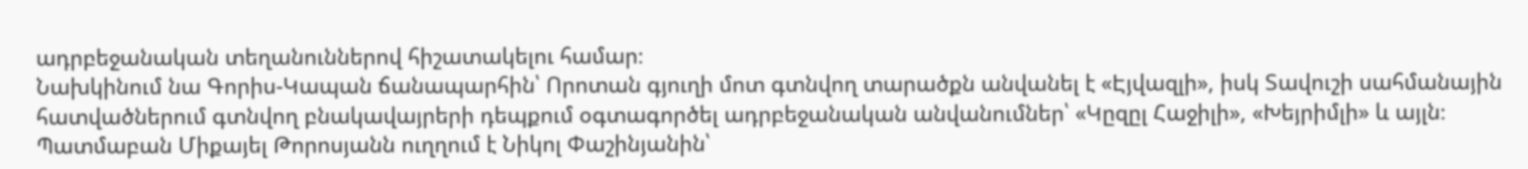ադրբեջանական տեղանուններով հիշատակելու համար։
Նախկինում նա Գորիս-Կապան ճանապարհին՝ Որոտան գյուղի մոտ գտնվող տարածքն անվանել է «Էյվազլի», իսկ Տավուշի սահմանային հատվածներում գտնվող բնակավայրերի դեպքում օգտագործել ադրբեջանական անվանումներ՝ «Կըզըլ Հաջիլի», «Խեյրիմլի» և այլն։
Պատմաբան Միքայել Թորոսյանն ուղղում է Նիկոլ Փաշինյանին՝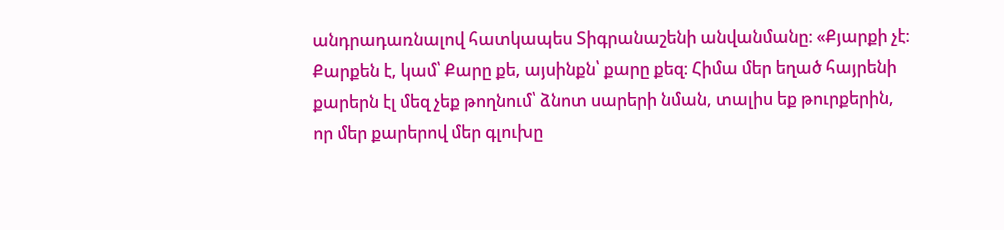անդրադառնալով հատկապես Տիգրանաշենի անվանմանը։ «Քյարքի չէ։ Քարքեն է, կամ՝ Քարը քե, այսինքն՝ քարը քեզ։ Հիմա մեր եղած հայրենի քարերն էլ մեզ չեք թողնում՝ ձնոտ սարերի նման, տալիս եք թուրքերին, որ մեր քարերով մեր գլուխը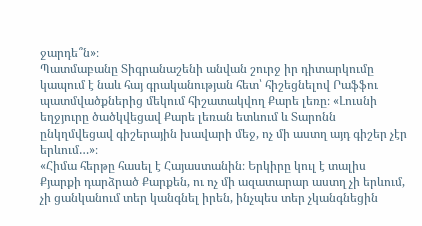ջարդե՞ն»։
Պատմաբանը Տիգրանաշենի անվան շուրջ իր դիտարկումը կապում է նաև հայ գրականության հետ՝ հիշեցնելով Րաֆֆու պատմվածքներից մեկում հիշատակվող Քարե լեռը։ «Լուսնի եղջյուրը ծածկվեցավ Քարե լեռան ետևում և Տարոնն ընկղմվեցավ գիշերային խավարի մեջ, ոչ մի աստղ այդ գիշեր չէր երևում…»։
«Հիմա հերթը հասել է Հայաստանին։ Երկիրը կուլ է տալիս Քյարքի դարձրած Քարքեն, ու ոչ մի ազատարար աստղ չի երևում, չի ցանկանում տեր կանգնել իրեն, ինչպես տեր չկանգնեցին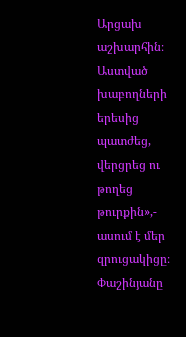Արցախ աշխարհին։ Աստված խաբողների երեսից պատժեց, վերցրեց ու թողեց թուրքին»,- ասում է մեր զրուցակիցը։
Փաշինյանը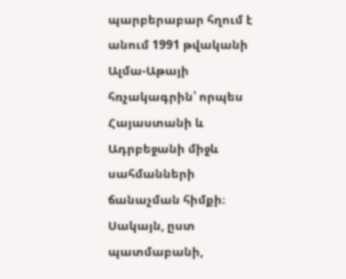պարբերաբար հղում է անում 1991 թվականի Ալմա-Աթայի հռչակագրին՝ որպես Հայաստանի և Ադրբեջանի միջև սահմանների ճանաչման հիմքի։ Սակայն, ըստ պատմաբանի,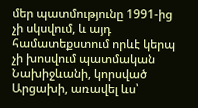մեր պատմությունը 1991-ից չի սկսվում, և այդ համատեքստում որևէ կերպ չի խոսվում պատմական Նախիջևանի, կորսված Արցախի, առավել ևս՝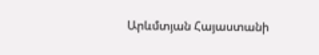Արևմտյան Հայաստանի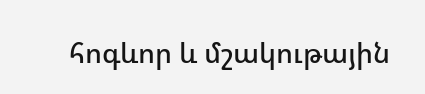հոգևոր և մշակութային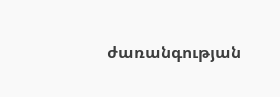ժառանգության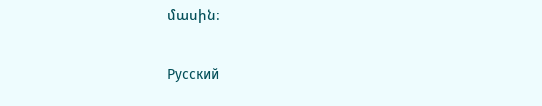մասին։

Русский